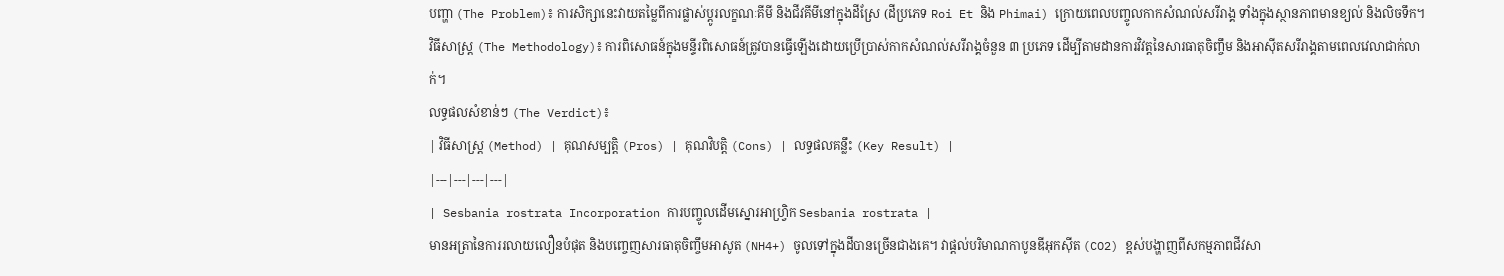បញ្ហា (The Problem)៖ ការសិក្សានេះវាយតម្លៃពីការផ្លាស់ប្តូរលក្ខណៈគីមី និងជីវគីមីនៅក្នុងដីស្រែ (ដីប្រភេទ Roi Et និង Phimai) ក្រោយពេលបញ្ចូលកាកសំណល់សរីរាង្គ ទាំងក្នុងស្ថានភាពមានខ្យល់ និងលិចទឹក។
វិធីសាស្ត្រ (The Methodology)៖ ការពិសោធន៍ក្នុងមន្ទីរពិសោធន៍ត្រូវបានធ្វើឡើងដោយប្រើប្រាស់កាកសំណល់សរីរាង្គចំនួន ៣ ប្រភេទ ដើម្បីតាមដានការវិវត្តនៃសារធាតុចិញ្ចឹម និងអាស៊ីតសរីរាង្គតាមពេលវេលាជាក់លាក់។
លទ្ធផលសំខាន់ៗ (The Verdict)៖
| វិធីសាស្ត្រ (Method) | គុណសម្បត្តិ (Pros) | គុណវិបត្តិ (Cons) | លទ្ធផលគន្លឹះ (Key Result) |
|---|---|---|---|
| Sesbania rostrata Incorporation ការបញ្ចូលដើមស្នោរអាហ្វ្រិក Sesbania rostrata |
មានអត្រានៃការរលាយលឿនបំផុត និងបញ្ចេញសារធាតុចិញ្ចឹមអាសូត (NH4+) ចូលទៅក្នុងដីបានច្រើនជាងគេ។ វាផ្តល់បរិមាណកាបូនឌីអុកស៊ីត (CO2) ខ្ពស់បង្ហាញពីសកម្មភាពជីវសា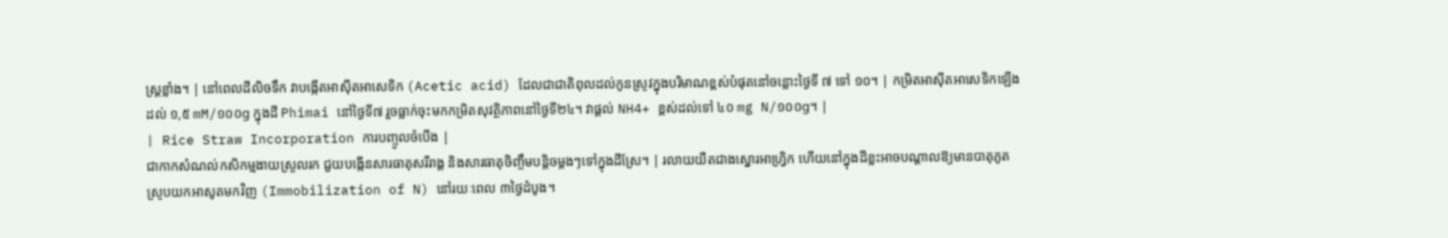ស្រ្តខ្លាំង។ | នៅពេលដីលិចទឹក វាបង្កើតអាស៊ីតអាសេទិក (Acetic acid) ដែលជាជាតិពុលដល់កូនស្រូវក្នុងបរិមាណខ្ពស់បំផុតនៅចន្លោះថ្ងៃទី ៧ ទៅ ១០។ | កម្រិតអាស៊ីតអាសេទិកឡើងដល់ ១,៥ mM/១០០g ក្នុងដី Phimai នៅថ្ងៃទី៧ រួចធ្លាក់ចុះមកកម្រិតសុវត្ថិភាពនៅថ្ងៃទី២៤។ វាផ្តល់ NH4+ ខ្ពស់ដល់ទៅ ៤០ mg N/១០០g។ |
| Rice Straw Incorporation ការបញ្ចូលចំបើង |
ជាកាកសំណល់កសិកម្មងាយស្រួលរក ជួយបង្កើនសារធាតុសរីរាង្គ និងសារធាតុចិញ្ចឹមបន្តិចម្តងៗទៅក្នុងដីស្រែ។ | រលាយយឺតជាងស្នោរអាហ្វ្រិក ហើយនៅក្នុងដីខ្លះអាចបណ្តាលឱ្យមានបាតុភូតស្រូបយកអាសូតមកវិញ (Immobilization of N) នៅរយៈពេល ៣ថ្ងៃដំបូង។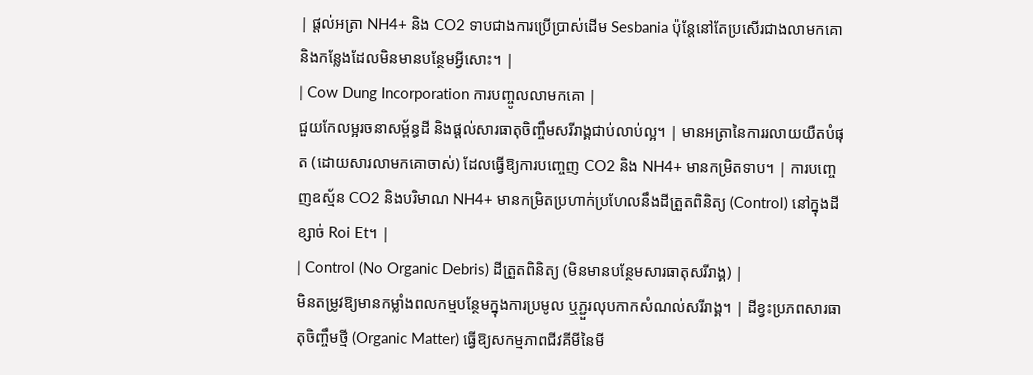| ផ្តល់អត្រា NH4+ និង CO2 ទាបជាងការប្រើប្រាស់ដើម Sesbania ប៉ុន្តែនៅតែប្រសើរជាងលាមកគោនិងកន្លែងដែលមិនមានបន្ថែមអ្វីសោះ។ |
| Cow Dung Incorporation ការបញ្ចូលលាមកគោ |
ជួយកែលម្អរចនាសម្ព័ន្ធដី និងផ្តល់សារធាតុចិញ្ចឹមសរីរាង្គជាប់លាប់ល្អ។ | មានអត្រានៃការរលាយយឺតបំផុត (ដោយសារលាមកគោចាស់) ដែលធ្វើឱ្យការបញ្ចេញ CO2 និង NH4+ មានកម្រិតទាប។ | ការបញ្ចេញឧស្ម័ន CO2 និងបរិមាណ NH4+ មានកម្រិតប្រហាក់ប្រហែលនឹងដីត្រួតពិនិត្យ (Control) នៅក្នុងដីខ្សាច់ Roi Et។ |
| Control (No Organic Debris) ដីត្រួតពិនិត្យ (មិនមានបន្ថែមសារធាតុសរីរាង្គ) |
មិនតម្រូវឱ្យមានកម្លាំងពលកម្មបន្ថែមក្នុងការប្រមូល ឬភ្ជួរលុបកាកសំណល់សរីរាង្គ។ | ដីខ្វះប្រភពសារធាតុចិញ្ចឹមថ្មី (Organic Matter) ធ្វើឱ្យសកម្មភាពជីវគីមីនៃមី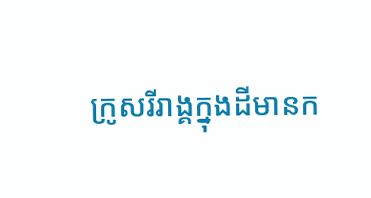ក្រូសរីរាង្គក្នុងដីមានក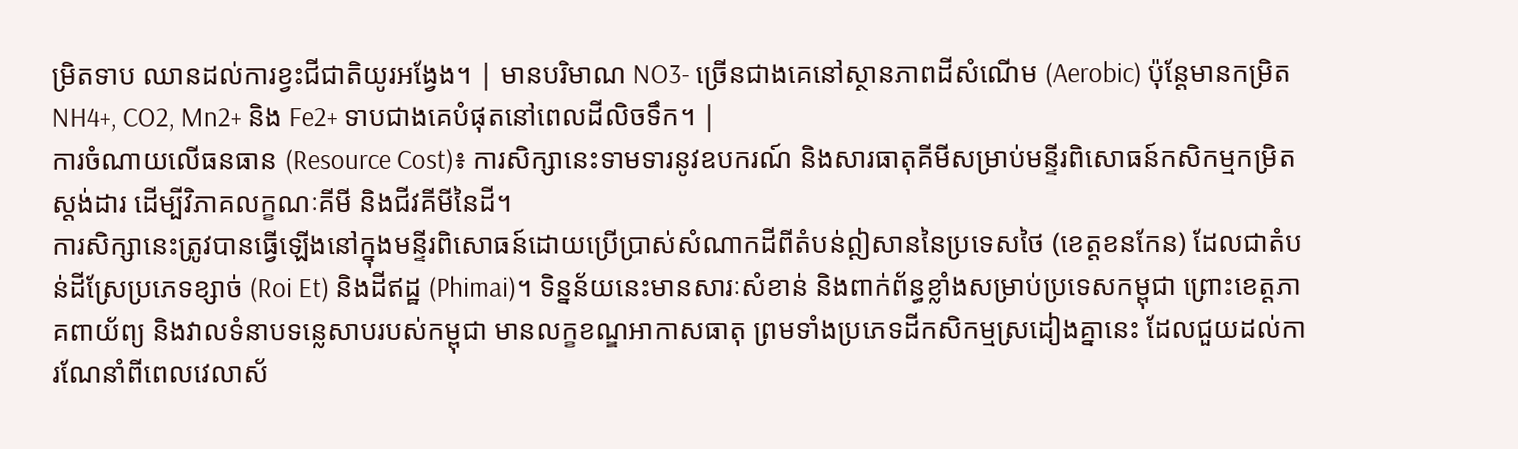ម្រិតទាប ឈានដល់ការខ្វះជីជាតិយូរអង្វែង។ | មានបរិមាណ NO3- ច្រើនជាងគេនៅស្ថានភាពដីសំណើម (Aerobic) ប៉ុន្តែមានកម្រិត NH4+, CO2, Mn2+ និង Fe2+ ទាបជាងគេបំផុតនៅពេលដីលិចទឹក។ |
ការចំណាយលើធនធាន (Resource Cost)៖ ការសិក្សានេះទាមទារនូវឧបករណ៍ និងសារធាតុគីមីសម្រាប់មន្ទីរពិសោធន៍កសិកម្មកម្រិតស្តង់ដារ ដើម្បីវិភាគលក្ខណៈគីមី និងជីវគីមីនៃដី។
ការសិក្សានេះត្រូវបានធ្វើឡើងនៅក្នុងមន្ទីរពិសោធន៍ដោយប្រើប្រាស់សំណាកដីពីតំបន់ឦសាននៃប្រទេសថៃ (ខេត្តខនកែន) ដែលជាតំបន់ដីស្រែប្រភេទខ្សាច់ (Roi Et) និងដីឥដ្ឋ (Phimai)។ ទិន្នន័យនេះមានសារៈសំខាន់ និងពាក់ព័ន្ធខ្លាំងសម្រាប់ប្រទេសកម្ពុជា ព្រោះខេត្តភាគពាយ័ព្យ និងវាលទំនាបទន្លេសាបរបស់កម្ពុជា មានលក្ខខណ្ឌអាកាសធាតុ ព្រមទាំងប្រភេទដីកសិកម្មស្រដៀងគ្នានេះ ដែលជួយដល់ការណែនាំពីពេលវេលាស័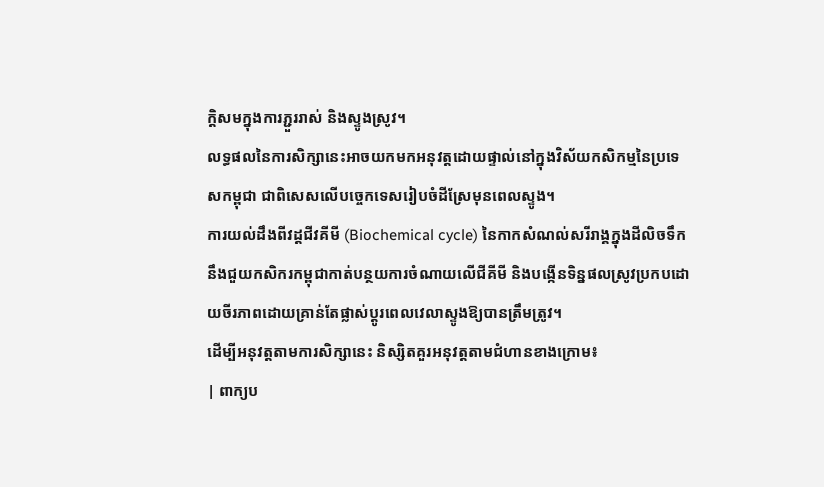ក្តិសមក្នុងការភ្ជួររាស់ និងស្ទូងស្រូវ។
លទ្ធផលនៃការសិក្សានេះអាចយកមកអនុវត្តដោយផ្ទាល់នៅក្នុងវិស័យកសិកម្មនៃប្រទេសកម្ពុជា ជាពិសេសលើបច្ចេកទេសរៀបចំដីស្រែមុនពេលស្ទូង។
ការយល់ដឹងពីវដ្តជីវគីមី (Biochemical cycle) នៃកាកសំណល់សរីរាង្គក្នុងដីលិចទឹក នឹងជួយកសិករកម្ពុជាកាត់បន្ថយការចំណាយលើជីគីមី និងបង្កើនទិន្នផលស្រូវប្រកបដោយចីរភាពដោយគ្រាន់តែផ្លាស់ប្តូរពេលវេលាស្ទូងឱ្យបានត្រឹមត្រូវ។
ដើម្បីអនុវត្តតាមការសិក្សានេះ និស្សិតគួរអនុវត្តតាមជំហានខាងក្រោម៖
| ពាក្យប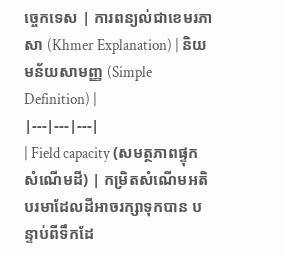ច្ចេកទេស | ការពន្យល់ជាខេមរភាសា (Khmer Explanation) | និយមន័យសាមញ្ញ (Simple Definition) |
|---|---|---|
| Field capacity (សមត្ថភាពផ្ទុកសំណើមដី) | កម្រិតសំណើមអតិបរមាដែលដីអាចរក្សាទុកបាន បន្ទាប់ពីទឹកដែ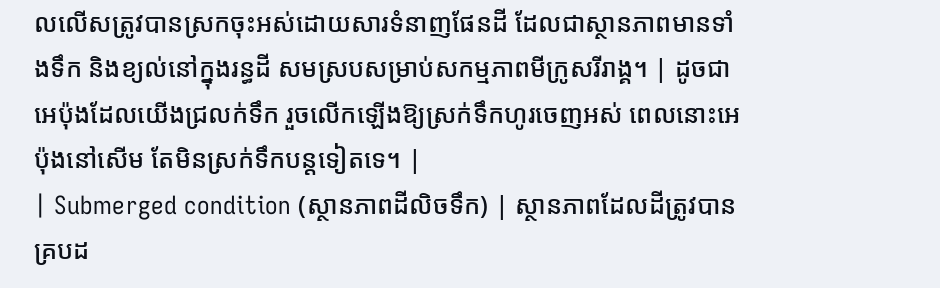លលើសត្រូវបានស្រកចុះអស់ដោយសារទំនាញផែនដី ដែលជាស្ថានភាពមានទាំងទឹក និងខ្យល់នៅក្នុងរន្ធដី សមស្របសម្រាប់សកម្មភាពមីក្រូសរីរាង្គ។ | ដូចជាអេប៉ុងដែលយើងជ្រលក់ទឹក រួចលើកឡើងឱ្យស្រក់ទឹកហូរចេញអស់ ពេលនោះអេប៉ុងនៅសើម តែមិនស្រក់ទឹកបន្តទៀតទេ។ |
| Submerged condition (ស្ថានភាពដីលិចទឹក) | ស្ថានភាពដែលដីត្រូវបានគ្របដ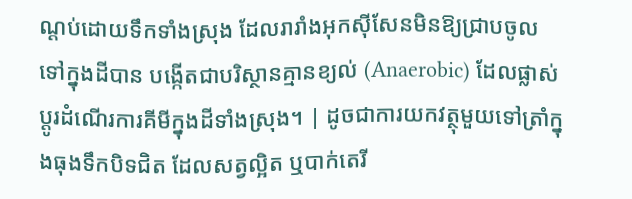ណ្ដប់ដោយទឹកទាំងស្រុង ដែលរារាំងអុកស៊ីសែនមិនឱ្យជ្រាបចូលទៅក្នុងដីបាន បង្កើតជាបរិស្ថានគ្មានខ្យល់ (Anaerobic) ដែលផ្លាស់ប្តូរដំណើរការគីមីក្នុងដីទាំងស្រុង។ | ដូចជាការយកវត្ថុមួយទៅត្រាំក្នុងធុងទឹកបិទជិត ដែលសត្វល្អិត ឬបាក់តេរី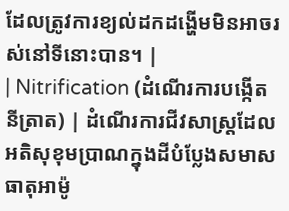ដែលត្រូវការខ្យល់ដកដង្ហើមមិនអាចរស់នៅទីនោះបាន។ |
| Nitrification (ដំណើរការបង្កើតនីត្រាត) | ដំណើរការជីវសាស្រ្តដែលអតិសុខុមប្រាណក្នុងដីបំប្លែងសមាសធាតុអាម៉ូ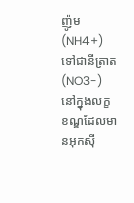ញ៉ូម (NH4+) ទៅជានីត្រាត (NO3-) នៅក្នុងលក្ខខណ្ឌដែលមានអុកស៊ី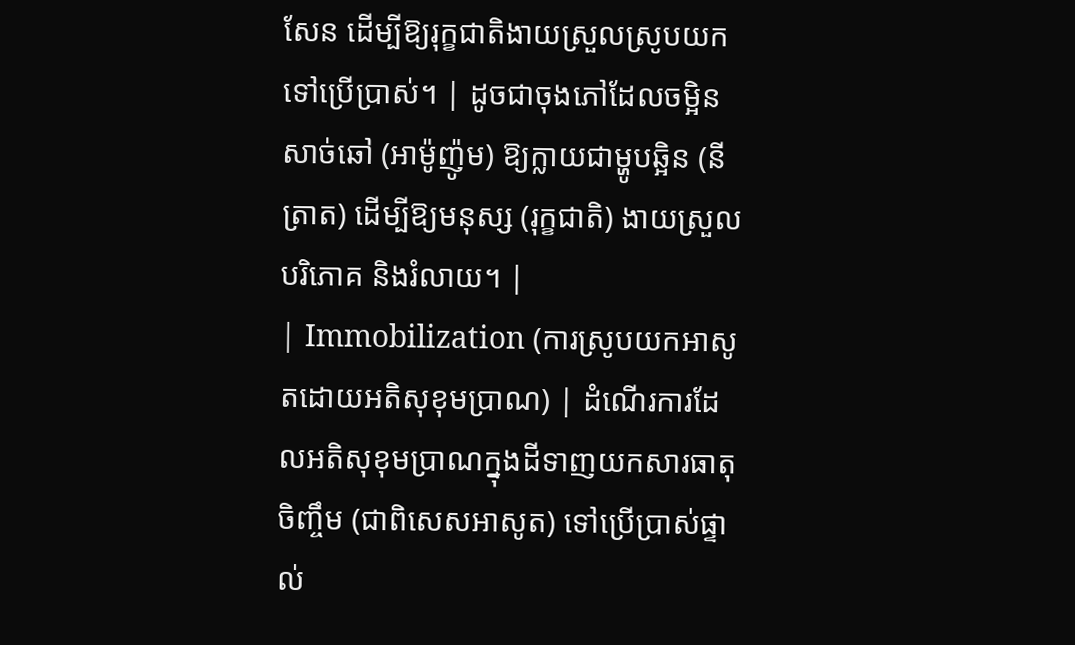សែន ដើម្បីឱ្យរុក្ខជាតិងាយស្រួលស្រូបយកទៅប្រើប្រាស់។ | ដូចជាចុងភៅដែលចម្អិនសាច់ឆៅ (អាម៉ូញ៉ូម) ឱ្យក្លាយជាម្ហូបឆ្អិន (នីត្រាត) ដើម្បីឱ្យមនុស្ស (រុក្ខជាតិ) ងាយស្រួលបរិភោគ និងរំលាយ។ |
| Immobilization (ការស្រូបយកអាសូតដោយអតិសុខុមប្រាណ) | ដំណើរការដែលអតិសុខុមប្រាណក្នុងដីទាញយកសារធាតុចិញ្ចឹម (ជាពិសេសអាសូត) ទៅប្រើប្រាស់ផ្ទាល់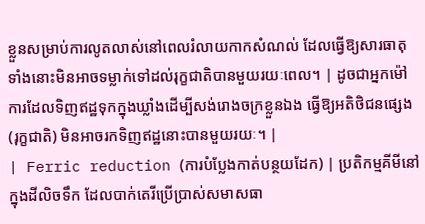ខ្លួនសម្រាប់ការលូតលាស់នៅពេលរំលាយកាកសំណល់ ដែលធ្វើឱ្យសារធាតុទាំងនោះមិនអាចទម្លាក់ទៅដល់រុក្ខជាតិបានមួយរយៈពេល។ | ដូចជាអ្នកម៉ៅការដែលទិញឥដ្ឋទុកក្នុងឃ្លាំងដើម្បីសង់រោងចក្រខ្លួនឯង ធ្វើឱ្យអតិថិជនផ្សេង (រុក្ខជាតិ) មិនអាចរកទិញឥដ្ឋនោះបានមួយរយៈ។ |
| Ferric reduction (ការបំប្លែងកាត់បន្ថយដែក) | ប្រតិកម្មគីមីនៅក្នុងដីលិចទឹក ដែលបាក់តេរីប្រើប្រាស់សមាសធា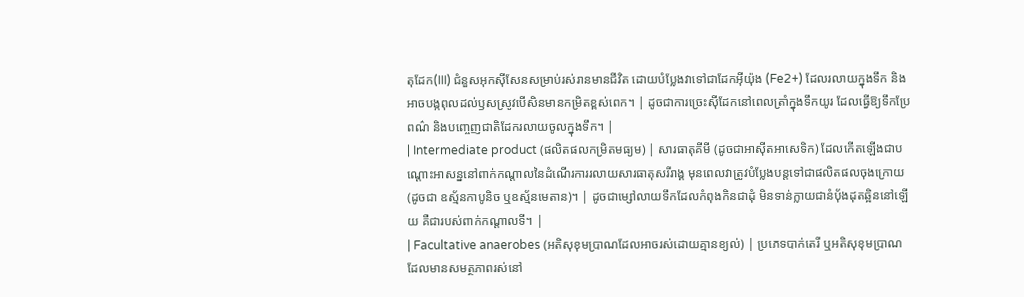តុដែក(III) ជំនួសអុកស៊ីសែនសម្រាប់រស់រានមានជីវិត ដោយបំប្លែងវាទៅជាដែកអ៊ីយ៉ុង (Fe2+) ដែលរលាយក្នុងទឹក និងអាចបង្កពុលដល់ឫសស្រូវបើសិនមានកម្រិតខ្ពស់ពេក។ | ដូចជាការច្រេះស៊ីដែកនៅពេលត្រាំក្នុងទឹកយូរ ដែលធ្វើឱ្យទឹកប្រែពណ៌ និងបញ្ចេញជាតិដែករលាយចូលក្នុងទឹក។ |
| Intermediate product (ផលិតផលកម្រិតមធ្យម) | សារធាតុគីមី (ដូចជាអាស៊ីតអាសេទិក) ដែលកើតឡើងជាបណ្តោះអាសន្ននៅពាក់កណ្តាលនៃដំណើរការរលាយសារធាតុសរីរាង្គ មុនពេលវាត្រូវបំប្លែងបន្តទៅជាផលិតផលចុងក្រោយ (ដូចជា ឧស្ម័នកាបូនិច ឬឧស្ម័នមេតាន)។ | ដូចជាម្សៅលាយទឹកដែលកំពុងកិនជាដុំ មិនទាន់ក្លាយជានំប៉័ងដុតឆ្អិននៅឡើយ គឺជារបស់ពាក់កណ្តាលទី។ |
| Facultative anaerobes (អតិសុខុមប្រាណដែលអាចរស់ដោយគ្មានខ្យល់) | ប្រភេទបាក់តេរី ឬអតិសុខុមប្រាណដែលមានសមត្ថភាពរស់នៅ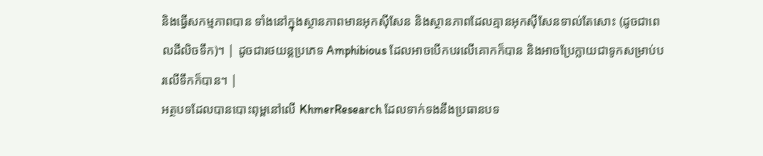និងធ្វើសកម្មភាពបាន ទាំងនៅក្នុងស្ថានភាពមានអុកស៊ីសែន និងស្ថានភាពដែលគ្មានអុកស៊ីសែនទាល់តែសោះ (ដូចជាពេលដីលិចទឹក)។ | ដូចជារថយន្តប្រភេទ Amphibious ដែលអាចបើកបរលើគោកក៏បាន និងអាចប្រែក្លាយជាទូកសម្រាប់បរលើទឹកក៏បាន។ |
អត្ថបទដែលបានបោះពុម្ពនៅលើ KhmerResearch ដែលទាក់ទងនឹងប្រធានបទ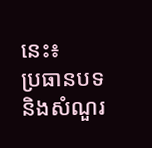នេះ៖
ប្រធានបទ និងសំណួរ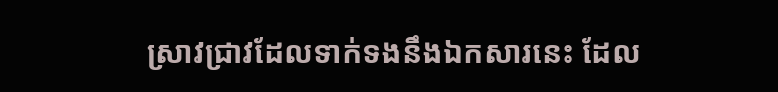ស្រាវជ្រាវដែលទាក់ទងនឹងឯកសារនេះ ដែល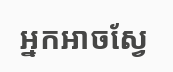អ្នកអាចស្វែ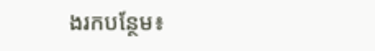ងរកបន្ថែម៖